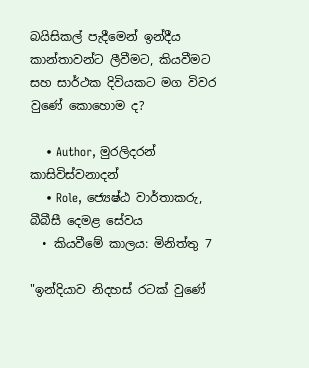බයිසිකල් පැදීමෙන් ඉන්දීය කාන්තාවන්ට ලීවීමට, කියවීමට සහ සාර්ථක දිවියකට මග විවර වුණේ කොහොම ද?

    • Author, මුරලිදරන් කාසිවිස්වනාදන්
    • Role, ජ්‍යෙෂ්ඨ වාර්තාකරු, බීබීසී දෙමළ සේවය
  • කියවීමේ කාලය: මිනිත්තු 7

"ඉන්දියාව නිදහස් රටක් වුණේ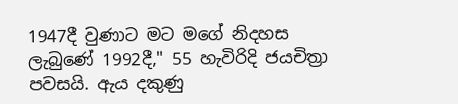1947දී වුණාට මට මගේ නිදහස ලැබුණේ 1992දී," 55 හැවිරිදි ජයචිත්‍රා පවසයි. ඇය දකුණු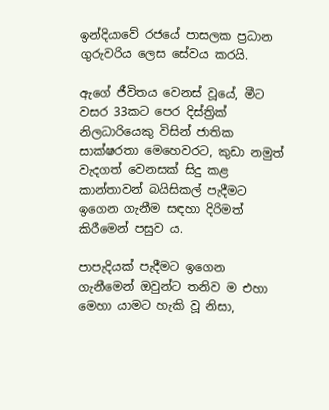ඉන්දියාවේ රජයේ පාසලක ප්‍රධාන ගුරුවරිය ලෙස සේවය කරයි.

ඇගේ ජීවිතය වෙනස් වූයේ, මීට වසර 33කට පෙර දිස්ත්‍රික් නිලධාරියෙකු විසින් ජාතික සාක්ෂරතා මෙහෙවරට, කුඩා නමුත් වැදගත් වෙනසක් සිදු කළ කාන්තාවන් බයිසිකල් පැදීමට ඉගෙන ගැනීම සඳහා දිරිමත් කිරීමෙන් පසුව ය.

පාපැදියක් පැදීමට ඉගෙන ගැනීමෙන් ඔවුන්ට තනිව ම එහා මෙහා යාමට හැකි වූ නිසා,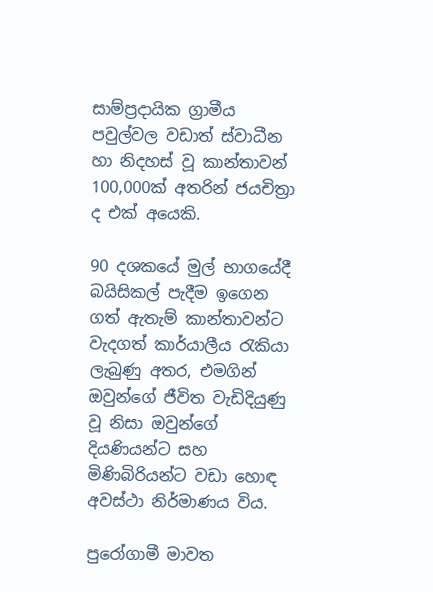සාම්ප්‍රදායික ග්‍රාමීය පවුල්වල වඩාත් ස්වාධීන හා නිදහස් වූ කාන්තාවන් 100,000ක් අතරින් ජයචිත්‍රා ද එක් අයෙකි.

90 දශකයේ මුල් භාගයේදී බයිසිකල් පැදීම ඉගෙන ගත් ඇතැම් කාන්තාවන්ට වැදගත් කාර්යාලීය රැකියා ලැබුණු අතර, එමගින් ඔවුන්ගේ ජීවිත වැඩිදියුණු වූ නිසා ඔවුන්ගේ දියණියන්ට සහ මිණිබිරියන්ට වඩා හොඳ අවස්ථා නිර්මාණය විය.

පුරෝගාමී මාවත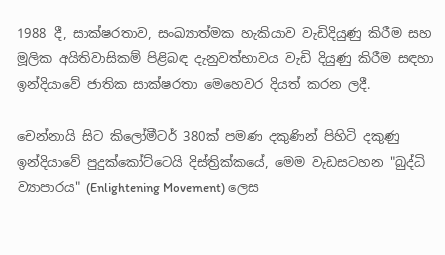1988 දී, සාක්ෂරතාව, සංඛ්‍යාත්මක හැකියාව වැඩිදියුණු කිරීම සහ මූලික අයිතිවාසිකම් පිළිබඳ දැනුවත්භාවය වැඩි දියුණු කිරීම සඳහා ඉන්දියාවේ ජාතික සාක්ෂරතා මෙහෙවර දියත් කරන ලදී.

චෙන්නායි සිට කිලෝමීටර් 380ක් පමණ දකුණින් පිහිටි දකුණු ඉන්දියාවේ පුදුක්කෝට්ටෙයි දිස්ත්‍රික්කයේ, මෙම වැඩසටහන "බුද්ධි ව්‍යාපාරය" (Enlightening Movement) ලෙස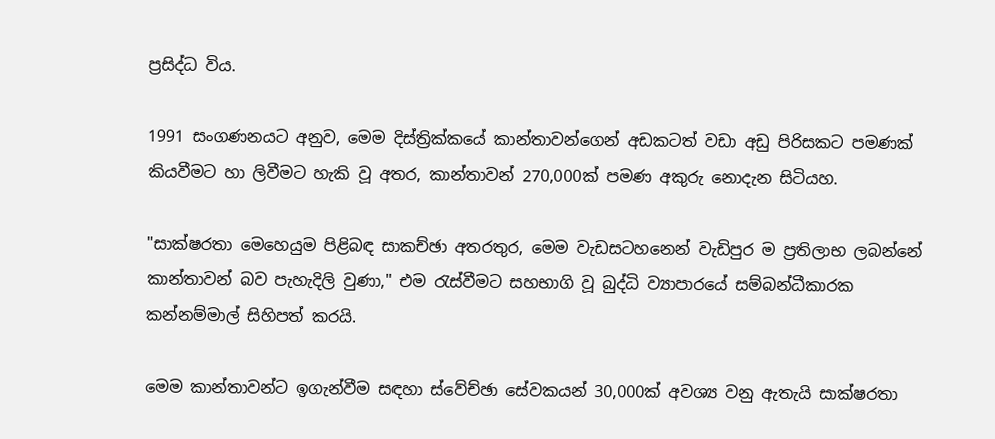ප්‍රසිද්ධ විය.

1991 සංගණනයට අනුව, මෙම දිස්ත්‍රික්කයේ කාන්තාවන්ගෙන් අඩකටත් වඩා අඩු පිරිසකට පමණක් කියවීමට හා ලිවීමට හැකි වූ අතර, කාන්තාවන් 270,000ක් පමණ අකුරු නොදැන සිටියහ.

"සාක්ෂරතා මෙහෙයුම පිළිබඳ සාකච්ඡා අතරතුර, මෙම වැඩසටහනෙන් වැඩිපුර ම ප්‍රතිලාභ ලබන්නේ කාන්තාවන් බව පැහැදිලි වුණා," එම රැස්වීමට සහභාගි වූ බුද්ධි ව්‍යාපාරයේ සම්බන්ධීකාරක කන්නම්මාල් සිහිපත් කරයි.

මෙම කාන්තාවන්ට ඉගැන්වීම සඳහා ස්වේච්ඡා සේවකයන් 30,000ක් අවශ්‍ය වනු ඇතැයි සාක්ෂරතා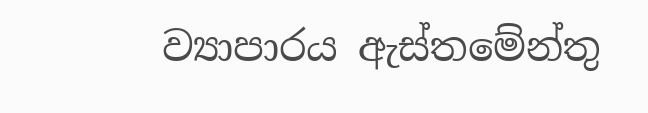ව්‍යාපාරය ඇස්තමේන්තු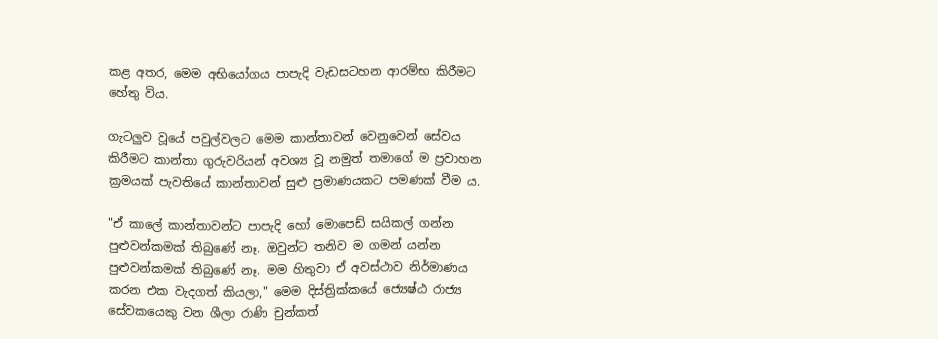කළ අතර, මෙම අභියෝගය පාපැදි වැඩසටහන ආරම්භ කිරීමට හේතු විය.

ගැටලුව වූයේ පවුල්වලට මෙම කාන්තාවන් වෙනුවෙන් සේවය කිරීමට කාන්තා ගුරුවරියන් අවශ්‍ය වූ නමුත් තමාගේ ම ප්‍රවාහන ක්‍රමයක් පැවතියේ කාන්තාවන් සුළු ප්‍රමාණයකට පමණක් වීම ය.

"ඒ කාලේ කාන්තාවන්ට පාපැදි හෝ මොපෙඩ් සයිකල් ගන්න පුළුවන්කමක් තිබුණේ නෑ. ඔවුන්ට තනිව ම ගමන් යන්න පුළුවන්කමක් තිබුණේ නෑ. මම හිතුවා ඒ අවස්ථාව නිර්මාණය කරන එක වැදගත් කියලා," මෙම දිස්ත්‍රික්කයේ ජ්‍යෙෂ්ඨ රාජ්‍ය සේවකයෙකු වන ශීලා රාණි චුන්කත්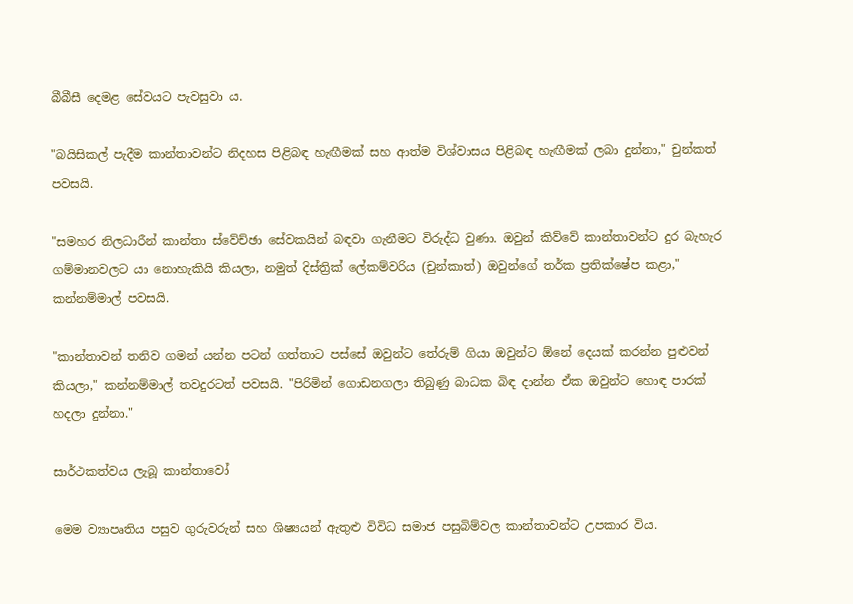බීබීසී දෙමළ සේවයට පැවසුවා ය.

"බයිසිකල් පැදීම කාන්තාවන්ට නිදහස පිළිබඳ හැඟීමක් සහ ආත්ම විශ්වාසය පිළිබඳ හැඟීමක් ලබා දුන්නා," චුන්කත් පවසයි.

"සමහර නිලධාරීන් කාන්තා ස්වේච්ඡා සේවකයින් බඳවා ගැනීමට විරුද්ධ වුණා. ඔවුන් කිව්වේ කාන්තාවන්ට දුර බැහැර ගම්මානවලට යා නොහැකියි කියලා, නමුත් දිස්ත්‍රික් ලේකම්වරිය (චුන්කාත්) ඔවුන්ගේ තර්ක ප්‍රතික්ෂේප කළා," කන්නම්මාල් පවසයි.

"කාන්තාවන් තනිව ගමන් යන්න පටන් ගත්තාට පස්සේ ඔවුන්ට තේරුම් ගියා ඔවුන්ට ඕනේ දෙයක් කරන්න පුළුවන් කියලා," කන්නම්මාල් තවදුරටත් පවසයි. "පිරිමින් ගොඩනගලා තිබුණු බාධක බිඳ දාන්න ඒක ඔවුන්ට හොඳ පාරක් හදලා දුන්නා."

සාර්ථකත්වය ලැබූ කාන්තාවෝ

මෙම ව්‍යාපෘතිය පසුව ගුරුවරුන් සහ ශිෂ්‍යයන් ඇතුළු විවිධ සමාජ පසුබිම්වල කාන්තාවන්ට උපකාර විය.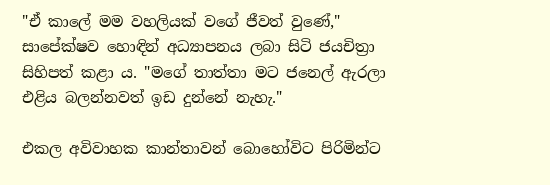"ඒ කාලේ මම වහලියක් වගේ ජීවත් වුණේ," සාපේක්ෂව හොඳින් අධ්‍යාපනය ලබා සිටි ජයචිත්‍රා සිහිපත් කළා ය. "මගේ තාත්තා මට ජනෙල් ඇරලා එළිය බලන්නවත් ඉඩ දුන්නේ නැහැ."

එකල අවිවාහක කාන්තාවන් බොහෝවිට පිරිමින්ට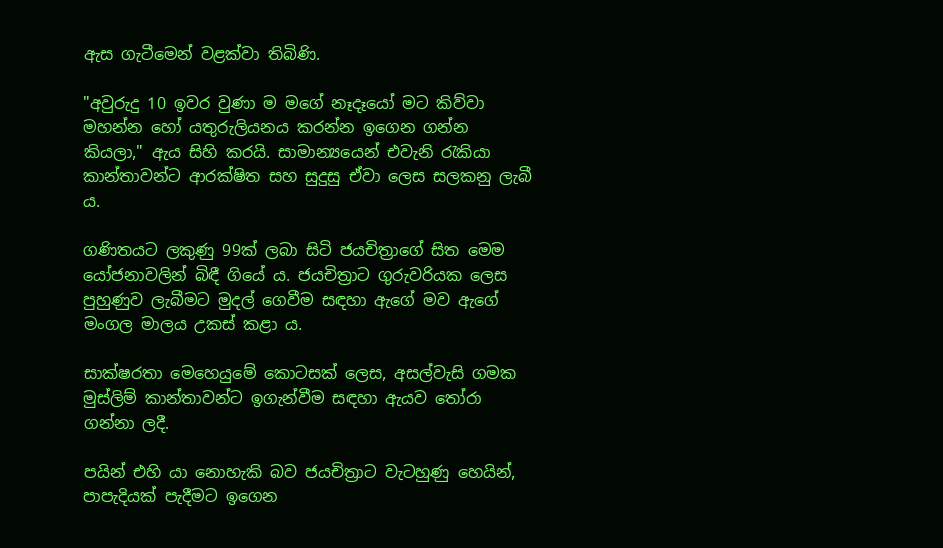ඇස ගැටීමෙන් වළක්වා තිබිණි.

"අවුරුදු 10 ඉවර වුණා ම මගේ නෑදෑයෝ මට කිව්වා මහන්න හෝ යතුරුලියනය කරන්න ඉගෙන ගන්න කියලා," ඇය සිහි කරයි. සාමාන්‍යයෙන් එවැනි රැකියා කාන්තාවන්ට ආරක්ෂිත සහ සුදුසු ඒවා ලෙස සලකනු ලැබී ය.

ගණිතයට ලකුණු 99ක් ලබා සිටි ජයචිත්‍රාගේ සිත මෙම යෝජනාවලින් බිඳී ගියේ ය. ජයචිත්‍රාට ගුරුවරියක ලෙස පුහුණුව ලැබීමට මුදල් ගෙවීම සඳහා ඇගේ මව ඇගේ මංගල මාලය උකස් කළා ය.

සාක්ෂරතා මෙහෙයුමේ කොටසක් ලෙස, අසල්වැසි ගමක මුස්ලිම් කාන්තාවන්ට ඉගැන්වීම සඳහා ඇයව තෝරා ගන්නා ලදී.

පයින් එහි යා නොහැකි බව ජයචිත්‍රාට වැටහුණු හෙයින්, පාපැදියක් පැදීමට ඉගෙන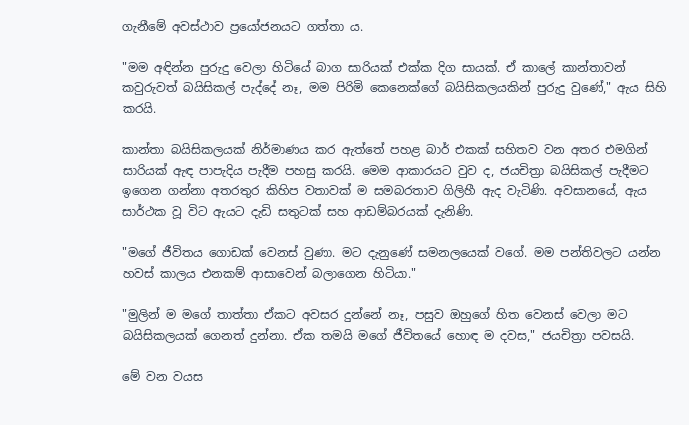ගැනීමේ අවස්ථාව ප්‍රයෝජනයට ගත්තා ය.

"මම අඳින්න පුරුදු වෙලා හිටියේ බාග සාරියක් එක්ක දිග සායක්. ඒ කාලේ කාන්තාවන් කවුරුවත් බයිසිකල් පැද්දේ නෑ, මම පිරිමි කෙනෙක්ගේ බයිසිකලයකින් පුරුදු වුණේ," ඇය සිහි කරයි.

කාන්තා බයිසිකලයක් නිර්මාණය කර ඇත්තේ පහළ බාර් එකක් සහිතව වන අතර එමගින් සාරියක් ඇඳ පාපැදිය පැදීම පහසු කරයි. මෙම ආකාරයට වුව ද, ජයචිත්‍රා බයිසිකල් පැදීමට ඉගෙන ගන්නා අතරතුර කිහිප වතාවක් ම සමබරතාව ගිලිහී ඇද වැටිණි. අවසානයේ, ඇය සාර්ථක වූ විට ඇයට දැඩි සතුටක් සහ ආඩම්බරයක් දැනිණි.

"මගේ ජීවිතය ගොඩක් වෙනස් වුණා. මට දැනුණේ සමනලයෙක් වගේ. මම පන්තිවලට යන්න හවස් කාලය එනකම් ආසාවෙන් බලාගෙන හිටියා."

"මුලින් ම මගේ තාත්තා ඒකට අවසර දුන්නේ නෑ, පසුව ඔහුගේ හිත වෙනස් වෙලා මට බයිසිකලයක් ගෙනත් දුන්නා. ඒක තමයි මගේ ජීවිතයේ හොඳ ම දවස," ජයචිත්‍රා පවසයි.

මේ වන වයස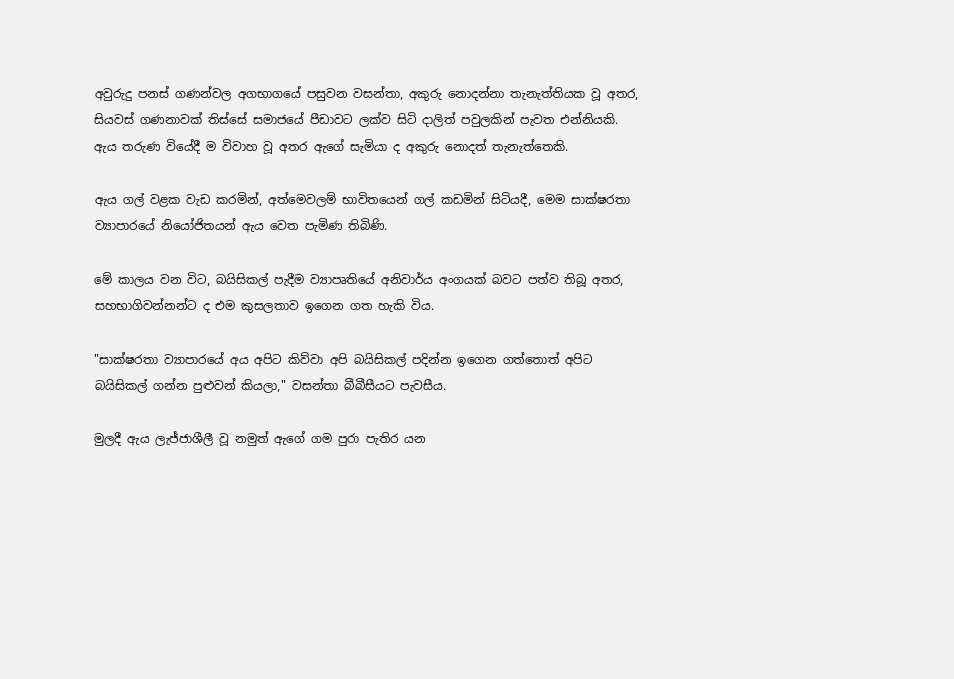අවුරුදු පනස් ගණන්වල අගභාගයේ පසුවන වසන්තා, අකුරු නොදන්නා තැනැත්තියක වූ අතර, සියවස් ගණනාවක් තිස්සේ සමාජයේ පීඩාවට ලක්ව සිටි දාලිත් පවුලකින් පැවත එන්නියකි. ඇය තරුණ වියේදී ම විවාහ වූ අතර ඇගේ සැමියා ද අකුරු නොදත් තැනැත්තෙකි.

ඇය ගල් වළක වැඩ කරමින්, අත්මෙවලම් භාවිතයෙන් ගල් කඩමින් සිටියදී, මෙම සාක්ෂරතා ව්‍යාපාරයේ නියෝජිතයන් ඇය වෙත පැමිණ තිබිණි.

මේ කාලය වන විට, බයිසිකල් පැදීම ව්‍යාපෘතියේ අනිවාර්ය අංගයක් බවට පත්ව තිබූ අතර, සහභාගිවන්නන්ට ද එම කුසලතාව ඉගෙන ගත හැකි විය.

"සාක්ෂරතා ව්‍යාපාරයේ අය අපිට කිව්වා අපි බයිසිකල් පදින්න ඉගෙන ගත්තොත් අපිට බයිසිකල් ගන්න පුළුවන් කියලා," වසන්තා බීබීසීයට පැවසීය.

මුලදී ඇය ලැජ්ජාශීලී වූ නමුත් ඇගේ ගම පුරා පැතිර යන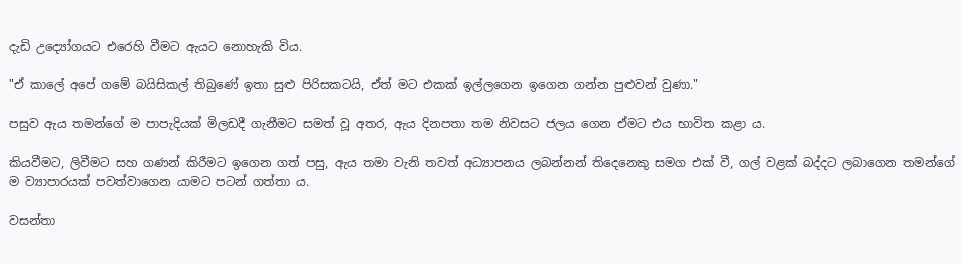දැඩි උද්‍යෝගයට එරෙහි වීමට ඇයට නොහැකි විය.

"ඒ කාලේ අපේ ගමේ බයිසිකල් තිබුණේ ඉතා සුළු පිරිසකටයි, ඒත් මට එකක් ඉල්ලගෙන ඉගෙන ගන්න පුළුවන් වුණා."

පසුව ඇය තමන්ගේ ම පාපැදියක් මිලඩදී ගැනීමට සමත් වූ අතර, ඇය දිනපතා තම නිවසට ජලය ගෙන ඒමට එය භාවිත කළා ය.

කියවීමට, ලිවීමට සහ ගණන් කිරීමට ඉගෙන ගත් පසු, ඇය තමා වැනි තවත් අධ්‍යාපනය ලබන්නන් තිදෙනෙකු සමග එක් වී, ගල් වළක් බද්දට ලබාගෙන තමන්ගේ ම ව්‍යාපාරයක් පවත්වාගෙන යාමට පටන් ගත්තා ය.

වසන්තා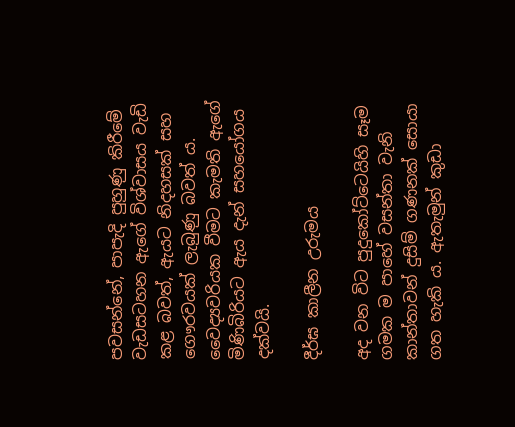පවසන්නේ, පාපැදි පුහුණු කිරීමේ වැඩසටහන ඇගේ විශ්වාසය වැඩි කළ බවත්, ඇයට නිදහසක් සහ ගෞරවයක් ලැබුණු බවත් ය. වෛද්‍යවරියක වීමට කැමති ඇගේ මිණිබිරියට ඇය දැන් සහයෝගය දක්වයි.

දීර්ඝ කාලීන උරුමය

අද වන විට පුදුකෝට්ටෙයිහි සෑම ගමක ම පාහේ වසන්තා වැනි කාන්තාවන් දුසිම් ගණනක් සොයා ගත හැකි ය. ඇතැමුන් කුඩා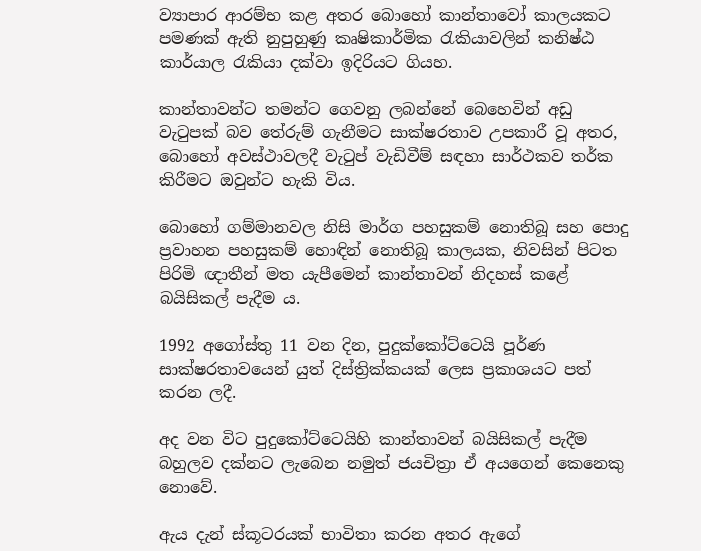ව්‍යාපාර ආරම්භ කළ අතර බොහෝ කාන්තාවෝ කාලයකට පමණක් ඇති නුපුහුණු කෘෂිකාර්මික රැකියාවලින් කනිෂ්ඨ කාර්යාල රැකියා දක්වා ඉදිරියට ගියහ.

කාන්තාවන්ට තමන්ට ගෙවනු ලබන්නේ බෙහෙවින් අඩු වැටුපක් බව තේරුම් ගැනීමට සාක්ෂරතාව උපකාරී වූ අතර, බොහෝ අවස්ථාවලදී වැටුප් වැඩිවීම් සඳහා සාර්ථකව තර්ක කිරීමට ඔවුන්ට හැකි විය.

බොහෝ ගම්මානවල නිසි මාර්ග පහසුකම් නොතිබූ සහ පොදු ප්‍රවාහන පහසුකම් හොඳින් නොතිබූ කාලයක, නිවසින් පිටත පිරිමි ඥාතීන් මත යැපීමෙන් කාන්තාවන් නිදහස් කළේ බයිසිකල් පැදීම ය.

1992 අගෝස්තු 11 වන දින, පුදුක්කෝට්ටෙයි පූර්ණ සාක්ෂරතාවයෙන් යුත් දිස්ත්‍රික්කයක් ලෙස ප්‍රකාශයට පත් කරන ලදී.

අද වන විට පුදුකෝට්ටෙයිහි කාන්තාවන් බයිසිකල් පැදීම බහුලව දක්නට ලැබෙන නමුත් ජයචිත්‍රා ඒ අයගෙන් කෙනෙකු නොවේ.

ඇය දැන් ස්කූටරයක් භාවිතා කරන අතර ඇගේ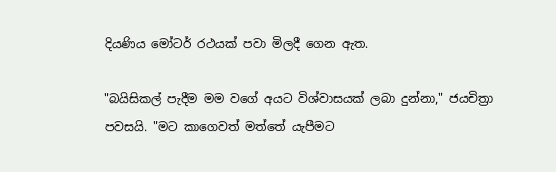දියණිය මෝටර් රථයක් පවා මිලදී ගෙන ඇත.

"බයිසිකල් පැදීම මම වගේ අයට විශ්වාසයක් ලබා දුන්නා," ජයචිත්‍රා පවසයි. "මට කාගෙවත් මත්තේ යැපීමට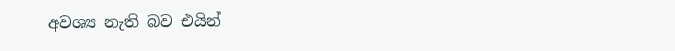අවශ්‍ය නැති බව එයින්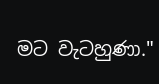මට වැටහුණා."